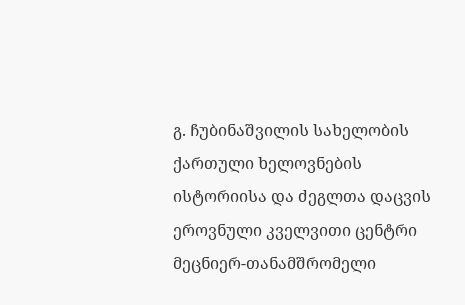გ. ჩუბინაშვილის სახელობის ქართული ხელოვნების ისტორიისა და ძეგლთა დაცვის ეროვნული კველვითი ცენტრი
მეცნიერ-თანამშრომელი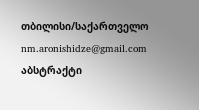თბილისი/საქართველო
nm.aronishidze@gmail.com
აბსტრაქტი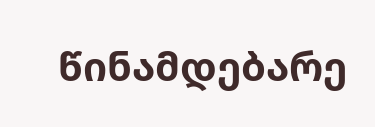წინამდებარე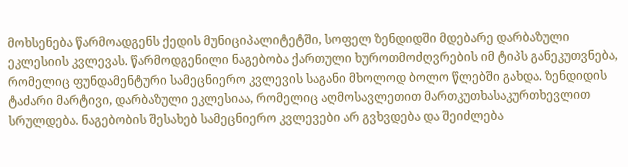მოხსენება წარმოადგენს ქედის მუნიციპალიტეტში, სოფელ ზენდიდში მდებარე დარბაზული ეკლესიის კვლევას. წარმოდგენილი ნაგებობა ქართული ხუროთმოძღვრების იმ ტიპს განეკუთვნება, რომელიც ფუნდამენტური სამეცნიერო კვლევის საგანი მხოლოდ ბოლო წლებში გახდა. ზენდიდის ტაძარი მარტივი, დარბაზული ეკლესიაა, რომელიც აღმოსავლეთით მართკუთხასაკურთხევლით სრულდება. ნაგებობის შესახებ სამეცნიერო კვლევები არ გვხვდება და შეიძლება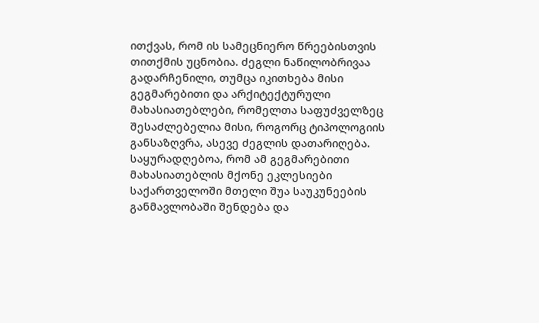ითქვას, რომ ის სამეცნიერო წრეებისთვის თითქმის უცნობია. ძეგლი ნაწილობრივაა გადარჩენილი, თუმცა იკითხება მისი გეგმარებითი და არქიტექტურული მახასიათებლები, რომელთა საფუძველზეც შესაძლებელია მისი, როგორც ტიპოლოგიის განსაზღვრა, ასევე ძეგლის დათარიღება.
საყურადღებოა, რომ ამ გეგმარებითი მახასიათებლის მქონე ეკლესიები საქართველოში მთელი შუა საუკუნეების განმავლობაში შენდება და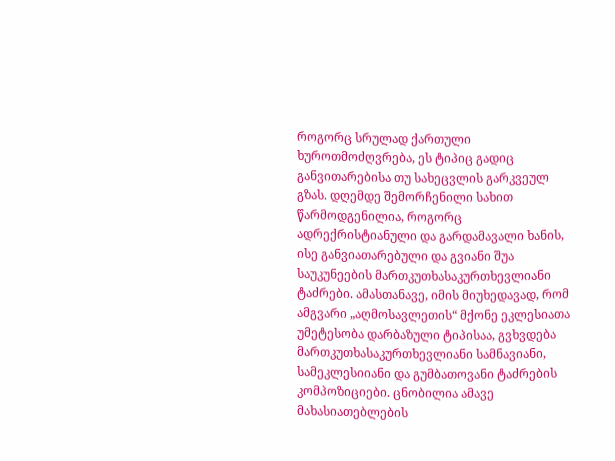როგორც სრულად ქართული ხუროთმოძღვრება, ეს ტიპიც გადიც განვითარებისა თუ სახეცვლის გარკვეულ გზას. დღემდე შემორჩენილი სახით წარმოდგენილია, როგორც ადრექრისტიანული და გარდამავალი ხანის, ისე განვიათარებული და გვიანი შუა საუკუნეების მართკუთხასაკურთხევლიანი ტაძრები. ამასთანავე, იმის მიუხედავად, რომ ამგვარი „აღმოსავლეთის“ მქონე ეკლესიათა უმეტესობა დარბაზული ტიპისაა, გვხვდება მართკუთხასაკურთხევლიანი სამნავიანი, სამეკლესიიანი და გუმბათოვანი ტაძრების კომპოზიციები. ცნობილია ამავე მახასიათებლების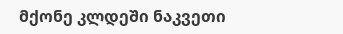მქონე კლდეში ნაკვეთი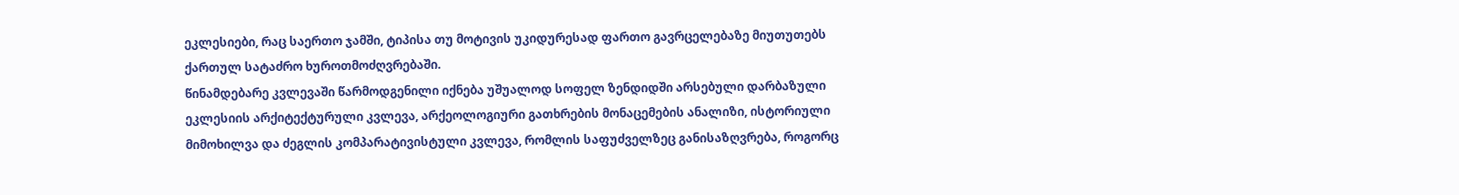ეკლესიები, რაც საერთო ჯამში, ტიპისა თუ მოტივის უკიდურესად ფართო გავრცელებაზე მიუთუთებს ქართულ სატაძრო ხუროთმოძღვრებაში.
წინამდებარე კვლევაში წარმოდგენილი იქნება უშუალოდ სოფელ ზენდიდში არსებული დარბაზული ეკლესიის არქიტექტურული კვლევა, არქეოლოგიური გათხრების მონაცემების ანალიზი, ისტორიული მიმოხილვა და ძეგლის კომპარატივისტული კვლევა, რომლის საფუძველზეც განისაზღვრება, როგორც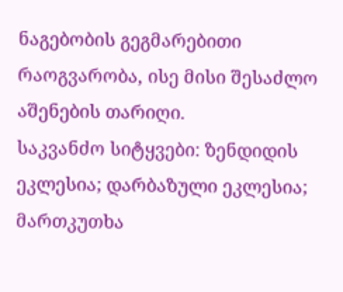ნაგებობის გეგმარებითი რაოგვარობა, ისე მისი შესაძლო აშენების თარიღი.
საკვანძო სიტყვები: ზენდიდის ეკლესია; დარბაზული ეკლესია; მართკუთხა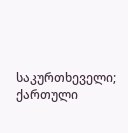საკურთხეველი; ქართული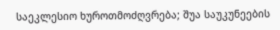საეკლესიო ხუროთმოძღვრება; შუა საუკუნეების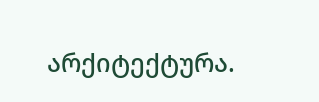არქიტექტურა.